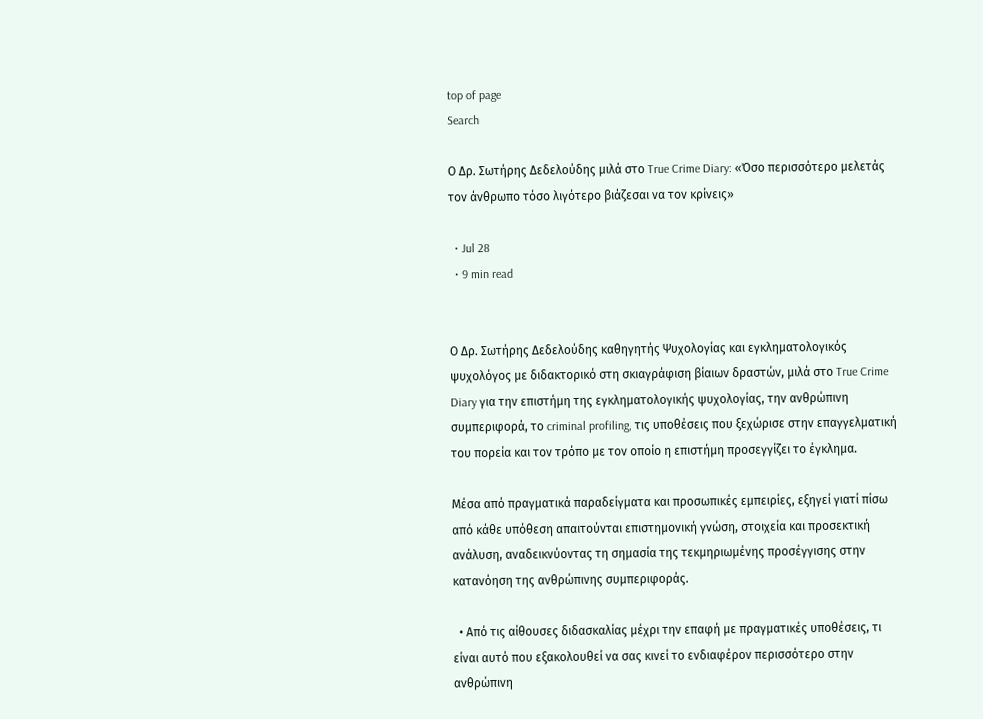top of page
Search

Ο Δρ. Σωτήρης Δεδελούδης μιλά στο True Crime Diary: «Όσο περισσότερο μελετάς τον άνθρωπο τόσο λιγότερο βιάζεσαι να τον κρίνεις»

  • Jul 28
  • 9 min read


Ο Δρ. Σωτήρης Δεδελούδης καθηγητής Ψυχολογίας και εγκληματολογικός ψυχολόγος με διδακτορικό στη σκιαγράφιση βίαιων δραστών, μιλά στο True Crime Diary για την επιστήμη της εγκληματολογικής ψυχολογίας, την ανθρώπινη συμπεριφορά, το criminal profiling, τις υποθέσεις που ξεχώρισε στην επαγγελματική του πορεία και τον τρόπο με τον οποίο η επιστήμη προσεγγίζει το έγκλημα.

Μέσα από πραγματικά παραδείγματα και προσωπικές εμπειρίες, εξηγεί γιατί πίσω από κάθε υπόθεση απαιτούνται επιστημονική γνώση, στοιχεία και προσεκτική ανάλυση, αναδεικνύοντας τη σημασία της τεκμηριωμένης προσέγγισης στην κατανόηση της ανθρώπινης συμπεριφοράς.

  • Από τις αίθουσες διδασκαλίας μέχρι την επαφή με πραγματικές υποθέσεις, τι είναι αυτό που εξακολουθεί να σας κινεί το ενδιαφέρον περισσότερο στην ανθρώπινη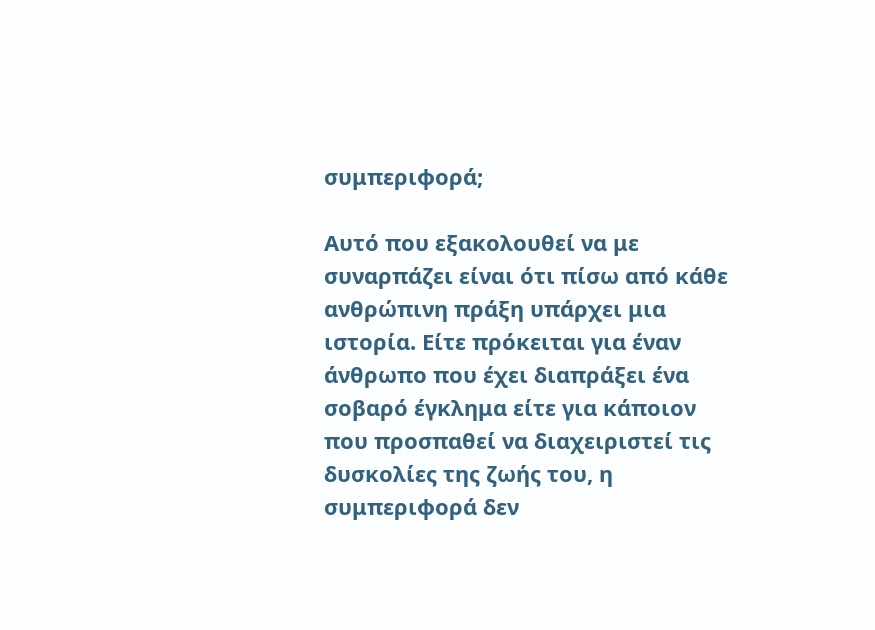συμπεριφορά;

Αυτό που εξακολουθεί να με συναρπάζει είναι ότι πίσω από κάθε ανθρώπινη πράξη υπάρχει μια ιστορία. Είτε πρόκειται για έναν άνθρωπο που έχει διαπράξει ένα σοβαρό έγκλημα είτε για κάποιον που προσπαθεί να διαχειριστεί τις δυσκολίες της ζωής του, η συμπεριφορά δεν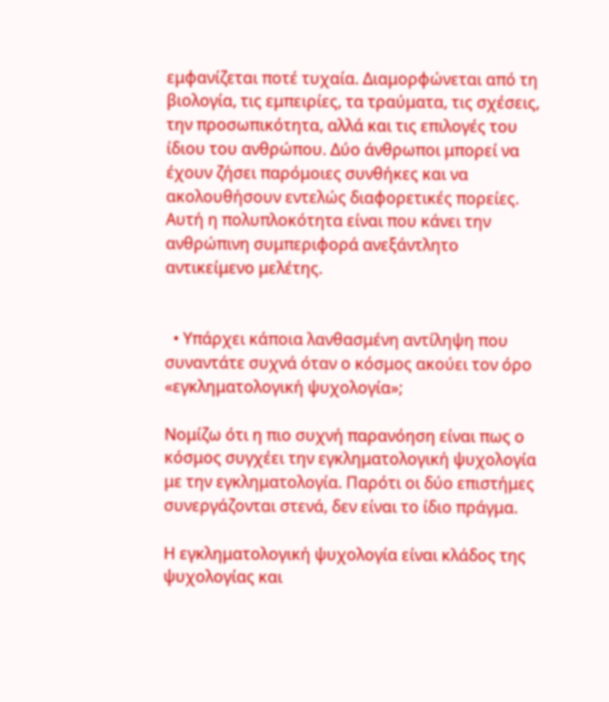εμφανίζεται ποτέ τυχαία. Διαμορφώνεται από τη βιολογία, τις εμπειρίες, τα τραύματα, τις σχέσεις, την προσωπικότητα, αλλά και τις επιλογές του ίδιου του ανθρώπου. Δύο άνθρωποι μπορεί να έχουν ζήσει παρόμοιες συνθήκες και να ακολουθήσουν εντελώς διαφορετικές πορείες. Αυτή η πολυπλοκότητα είναι που κάνει την ανθρώπινη συμπεριφορά ανεξάντλητο αντικείμενο μελέτης.


  • Υπάρχει κάποια λανθασμένη αντίληψη που συναντάτε συχνά όταν ο κόσμος ακούει τον όρο «εγκληματολογική ψυχολογία»;

Νομίζω ότι η πιο συχνή παρανόηση είναι πως ο κόσμος συγχέει την εγκληματολογική ψυχολογία με την εγκληματολογία. Παρότι οι δύο επιστήμες συνεργάζονται στενά, δεν είναι το ίδιο πράγμα.

Η εγκληματολογική ψυχολογία είναι κλάδος της ψυχολογίας και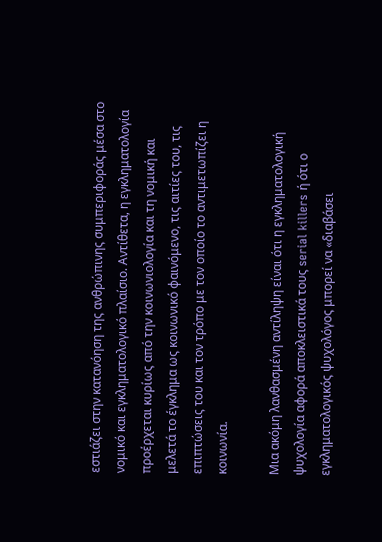εστιάζει στην κατανόηση της ανθρώπινης συμπεριφοράς μέσα στο νομικό και εγκληματολογικό πλαίσιο. Αντίθετα, η εγκληματολογία προέρχεται κυρίως από την κοινωνιολογία και τη νομική και μελετά το έγκλημα ως κοινωνικό φαινόμενο, τις αιτίες του, τις επιπτώσεις του και τον τρόπο με τον οποίο το αντιμετωπίζει η κοινωνία.

Μια ακόμη λανθασμένη αντίληψη είναι ότι η εγκληματολογική ψυχολογία αφορά αποκλειστικά τους serial killers ή ότι ο εγκληματολογικός ψυχολόγος μπορεί να «διαβάσει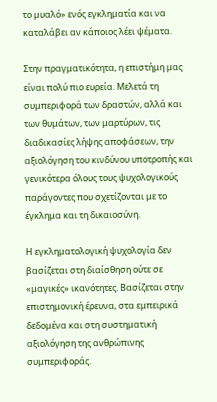το μυαλό» ενός εγκληματία και να καταλάβει αν κάποιος λέει ψέματα.

Στην πραγματικότητα, η επιστήμη μας είναι πολύ πιο ευρεία. Μελετά τη συμπεριφορά των δραστών, αλλά και των θυμάτων, των μαρτύρων, τις διαδικασίες λήψης αποφάσεων, την αξιολόγηση του κινδύνου υποτροπής και γενικότερα όλους τους ψυχολογικούς παράγοντες που σχετίζονται με το έγκλημα και τη δικαιοσύνη.

Η εγκληματολογική ψυχολογία δεν βασίζεται στη διαίσθηση ούτε σε «μαγικές» ικανότητες. Βασίζεται στην επιστημονική έρευνα, στα εμπειρικά δεδομένα και στη συστηματική αξιολόγηση της ανθρώπινης συμπεριφοράς.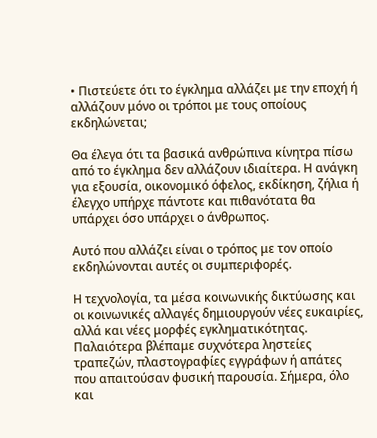• Πιστεύετε ότι το έγκλημα αλλάζει με την εποχή ή αλλάζουν μόνο οι τρόποι με τους οποίους εκδηλώνεται;

Θα έλεγα ότι τα βασικά ανθρώπινα κίνητρα πίσω από το έγκλημα δεν αλλάζουν ιδιαίτερα. Η ανάγκη για εξουσία, οικονομικό όφελος, εκδίκηση, ζήλια ή έλεγχο υπήρχε πάντοτε και πιθανότατα θα υπάρχει όσο υπάρχει ο άνθρωπος.

Αυτό που αλλάζει είναι ο τρόπος με τον οποίο εκδηλώνονται αυτές οι συμπεριφορές.

Η τεχνολογία, τα μέσα κοινωνικής δικτύωσης και οι κοινωνικές αλλαγές δημιουργούν νέες ευκαιρίες, αλλά και νέες μορφές εγκληματικότητας. Παλαιότερα βλέπαμε συχνότερα ληστείες τραπεζών, πλαστογραφίες εγγράφων ή απάτες που απαιτούσαν φυσική παρουσία. Σήμερα, όλο και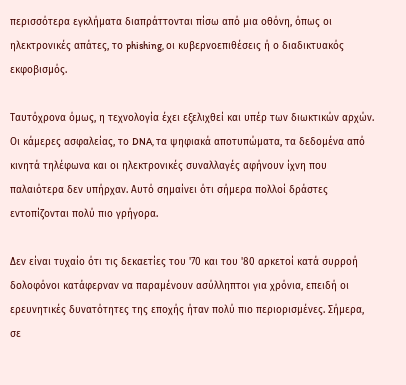περισσότερα εγκλήματα διαπράττονται πίσω από μια οθόνη, όπως οι ηλεκτρονικές απάτες, το phishing, οι κυβερνοεπιθέσεις ή ο διαδικτυακός εκφοβισμός.

Ταυτόχρονα όμως, η τεχνολογία έχει εξελιχθεί και υπέρ των διωκτικών αρχών. Οι κάμερες ασφαλείας, το DNA, τα ψηφιακά αποτυπώματα, τα δεδομένα από κινητά τηλέφωνα και οι ηλεκτρονικές συναλλαγές αφήνουν ίχνη που παλαιότερα δεν υπήρχαν. Αυτό σημαίνει ότι σήμερα πολλοί δράστες εντοπίζονται πολύ πιο γρήγορα.

Δεν είναι τυχαίο ότι τις δεκαετίες του '70 και του '80 αρκετοί κατά συρροή δολοφόνοι κατάφερναν να παραμένουν ασύλληπτοι για χρόνια, επειδή οι ερευνητικές δυνατότητες της εποχής ήταν πολύ πιο περιορισμένες. Σήμερα, σε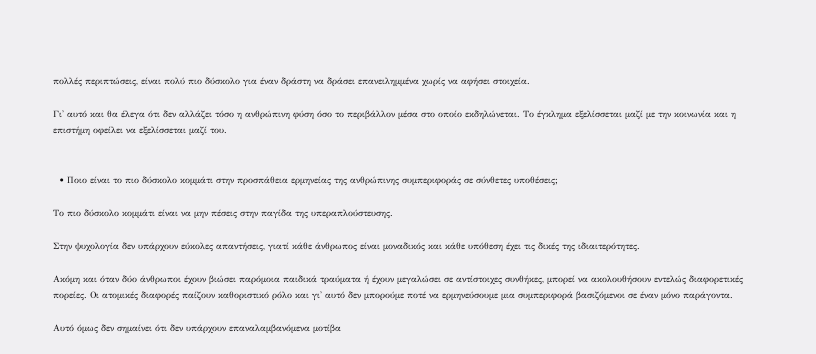πολλές περιπτώσεις, είναι πολύ πιο δύσκολο για έναν δράστη να δράσει επανειλημμένα χωρίς να αφήσει στοιχεία.

Γι' αυτό και θα έλεγα ότι δεν αλλάζει τόσο η ανθρώπινη φύση όσο το περιβάλλον μέσα στο οποίο εκδηλώνεται. Το έγκλημα εξελίσσεται μαζί με την κοινωνία και η επιστήμη οφείλει να εξελίσσεται μαζί του.


  • Ποιο είναι το πιο δύσκολο κομμάτι στην προσπάθεια ερμηνείας της ανθρώπινης συμπεριφοράς σε σύνθετες υποθέσεις;

Το πιο δύσκολο κομμάτι είναι να μην πέσεις στην παγίδα της υπεραπλούστευσης.

Στην ψυχολογία δεν υπάρχουν εύκολες απαντήσεις, γιατί κάθε άνθρωπος είναι μοναδικός και κάθε υπόθεση έχει τις δικές της ιδιαιτερότητες.

Ακόμη και όταν δύο άνθρωποι έχουν βιώσει παρόμοια παιδικά τραύματα ή έχουν μεγαλώσει σε αντίστοιχες συνθήκες, μπορεί να ακολουθήσουν εντελώς διαφορετικές πορείες. Οι ατομικές διαφορές παίζουν καθοριστικό ρόλο και γι' αυτό δεν μπορούμε ποτέ να ερμηνεύσουμε μια συμπεριφορά βασιζόμενοι σε έναν μόνο παράγοντα.

Αυτό όμως δεν σημαίνει ότι δεν υπάρχουν επαναλαμβανόμενα μοτίβα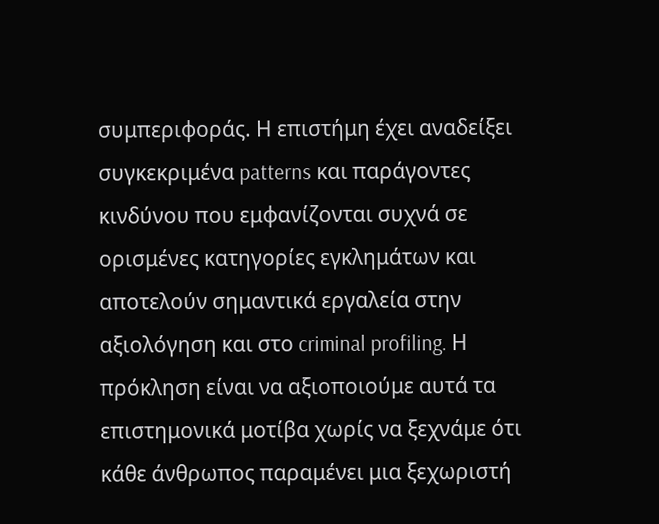συμπεριφοράς. Η επιστήμη έχει αναδείξει συγκεκριμένα patterns και παράγοντες κινδύνου που εμφανίζονται συχνά σε ορισμένες κατηγορίες εγκλημάτων και αποτελούν σημαντικά εργαλεία στην αξιολόγηση και στο criminal profiling. Η πρόκληση είναι να αξιοποιούμε αυτά τα επιστημονικά μοτίβα χωρίς να ξεχνάμε ότι κάθε άνθρωπος παραμένει μια ξεχωριστή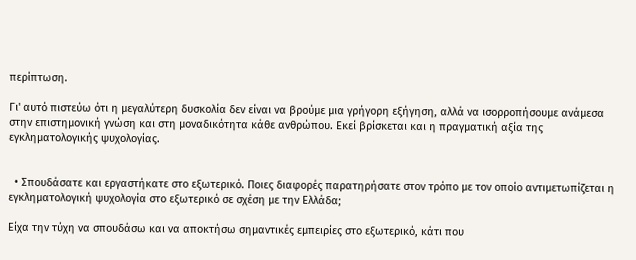περίπτωση.

Γι' αυτό πιστεύω ότι η μεγαλύτερη δυσκολία δεν είναι να βρούμε μια γρήγορη εξήγηση, αλλά να ισορροπήσουμε ανάμεσα στην επιστημονική γνώση και στη μοναδικότητα κάθε ανθρώπου. Εκεί βρίσκεται και η πραγματική αξία της εγκληματολογικής ψυχολογίας.


  • Σπουδάσατε και εργαστήκατε στο εξωτερικό. Ποιες διαφορές παρατηρήσατε στον τρόπο με τον οποίο αντιμετωπίζεται η εγκληματολογική ψυχολογία στο εξωτερικό σε σχέση με την Ελλάδα;

Είχα την τύχη να σπουδάσω και να αποκτήσω σημαντικές εμπειρίες στο εξωτερικό, κάτι που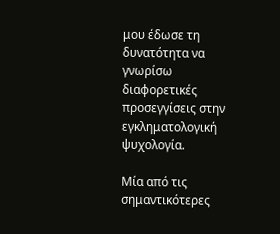μου έδωσε τη δυνατότητα να γνωρίσω διαφορετικές προσεγγίσεις στην εγκληματολογική ψυχολογία.

Μία από τις σημαντικότερες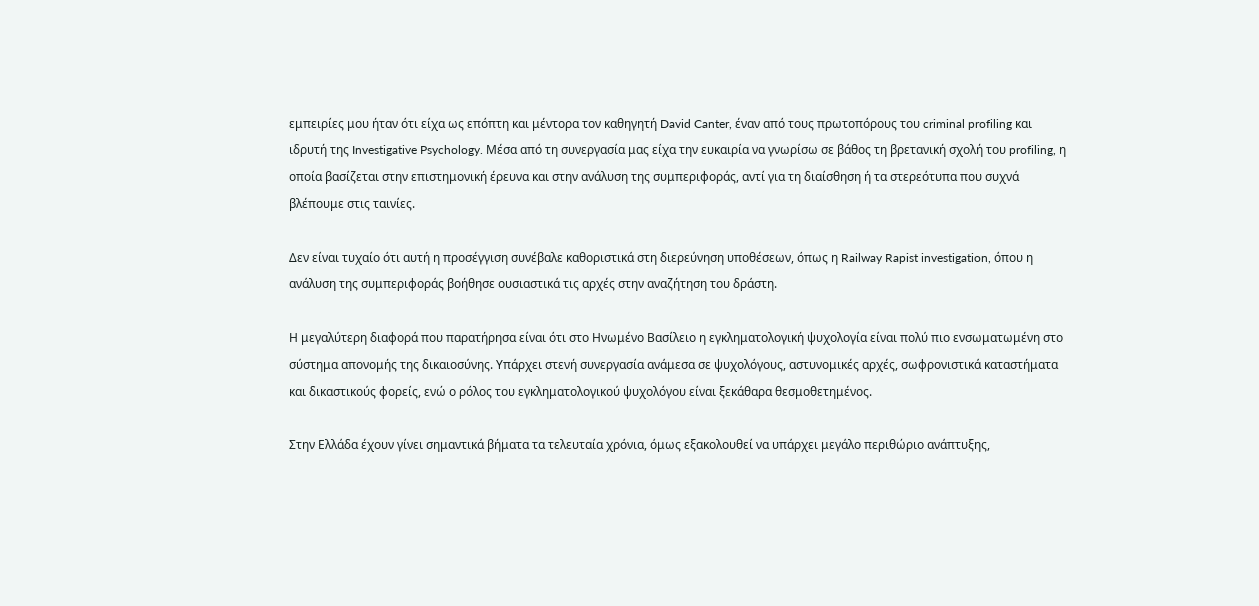εμπειρίες μου ήταν ότι είχα ως επόπτη και μέντορα τον καθηγητή David Canter, έναν από τους πρωτοπόρους του criminal profiling και ιδρυτή της Investigative Psychology. Μέσα από τη συνεργασία μας είχα την ευκαιρία να γνωρίσω σε βάθος τη βρετανική σχολή του profiling, η οποία βασίζεται στην επιστημονική έρευνα και στην ανάλυση της συμπεριφοράς, αντί για τη διαίσθηση ή τα στερεότυπα που συχνά βλέπουμε στις ταινίες.

Δεν είναι τυχαίο ότι αυτή η προσέγγιση συνέβαλε καθοριστικά στη διερεύνηση υποθέσεων, όπως η Railway Rapist investigation, όπου η ανάλυση της συμπεριφοράς βοήθησε ουσιαστικά τις αρχές στην αναζήτηση του δράστη.

Η μεγαλύτερη διαφορά που παρατήρησα είναι ότι στο Ηνωμένο Βασίλειο η εγκληματολογική ψυχολογία είναι πολύ πιο ενσωματωμένη στο σύστημα απονομής της δικαιοσύνης. Υπάρχει στενή συνεργασία ανάμεσα σε ψυχολόγους, αστυνομικές αρχές, σωφρονιστικά καταστήματα και δικαστικούς φορείς, ενώ ο ρόλος του εγκληματολογικού ψυχολόγου είναι ξεκάθαρα θεσμοθετημένος.

Στην Ελλάδα έχουν γίνει σημαντικά βήματα τα τελευταία χρόνια, όμως εξακολουθεί να υπάρχει μεγάλο περιθώριο ανάπτυξης,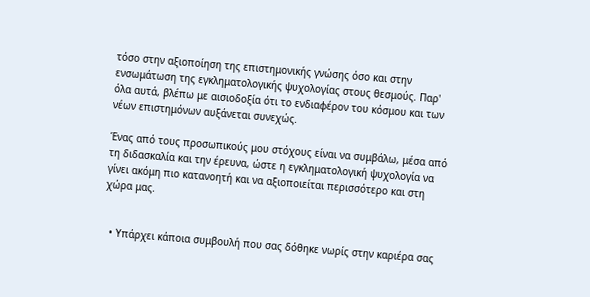τόσο στην αξιοποίηση της επιστημονικής γνώσης όσο και στην ενσωμάτωση της εγκληματολογικής ψυχολογίας στους θεσμούς. Παρ' όλα αυτά, βλέπω με αισιοδοξία ότι το ενδιαφέρον του κόσμου και των νέων επιστημόνων αυξάνεται συνεχώς.

Ένας από τους προσωπικούς μου στόχους είναι να συμβάλω, μέσα από τη διδασκαλία και την έρευνα, ώστε η εγκληματολογική ψυχολογία να γίνει ακόμη πιο κατανοητή και να αξιοποιείται περισσότερο και στη χώρα μας.


  • Υπάρχει κάποια συμβουλή που σας δόθηκε νωρίς στην καριέρα σας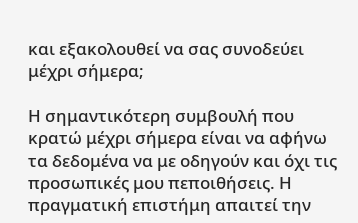και εξακολουθεί να σας συνοδεύει μέχρι σήμερα;

Η σημαντικότερη συμβουλή που κρατώ μέχρι σήμερα είναι να αφήνω τα δεδομένα να με οδηγούν και όχι τις προσωπικές μου πεποιθήσεις. Η πραγματική επιστήμη απαιτεί την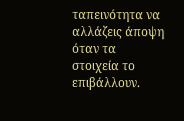ταπεινότητα να αλλάζεις άποψη όταν τα στοιχεία το επιβάλλουν.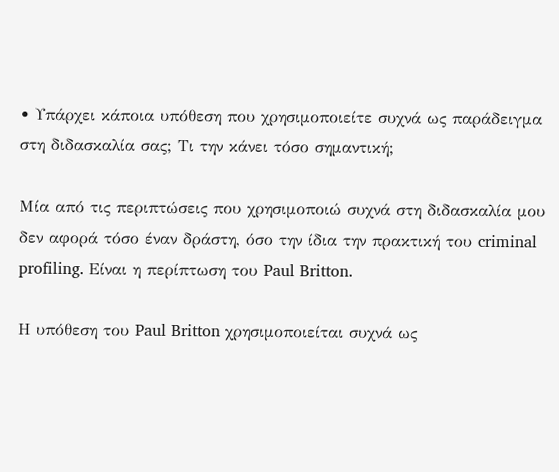• Υπάρχει κάποια υπόθεση που χρησιμοποιείτε συχνά ως παράδειγμα στη διδασκαλία σας; Τι την κάνει τόσο σημαντική;

Μία από τις περιπτώσεις που χρησιμοποιώ συχνά στη διδασκαλία μου δεν αφορά τόσο έναν δράστη, όσο την ίδια την πρακτική του criminal profiling. Είναι η περίπτωση του Paul Britton.

Η υπόθεση του Paul Britton χρησιμοποιείται συχνά ως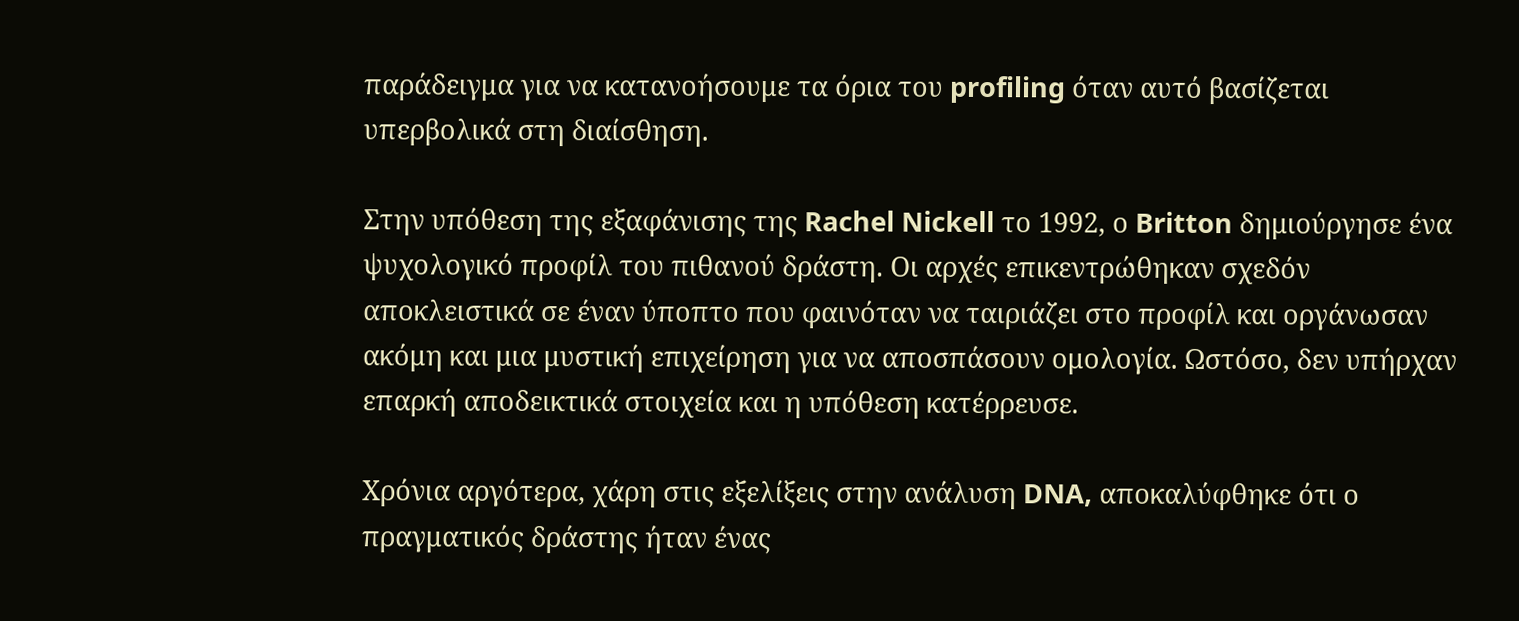παράδειγμα για να κατανοήσουμε τα όρια του profiling όταν αυτό βασίζεται υπερβολικά στη διαίσθηση.

Στην υπόθεση της εξαφάνισης της Rachel Nickell το 1992, ο Britton δημιούργησε ένα ψυχολογικό προφίλ του πιθανού δράστη. Οι αρχές επικεντρώθηκαν σχεδόν αποκλειστικά σε έναν ύποπτο που φαινόταν να ταιριάζει στο προφίλ και οργάνωσαν ακόμη και μια μυστική επιχείρηση για να αποσπάσουν ομολογία. Ωστόσο, δεν υπήρχαν επαρκή αποδεικτικά στοιχεία και η υπόθεση κατέρρευσε.

Χρόνια αργότερα, χάρη στις εξελίξεις στην ανάλυση DNA, αποκαλύφθηκε ότι ο πραγματικός δράστης ήταν ένας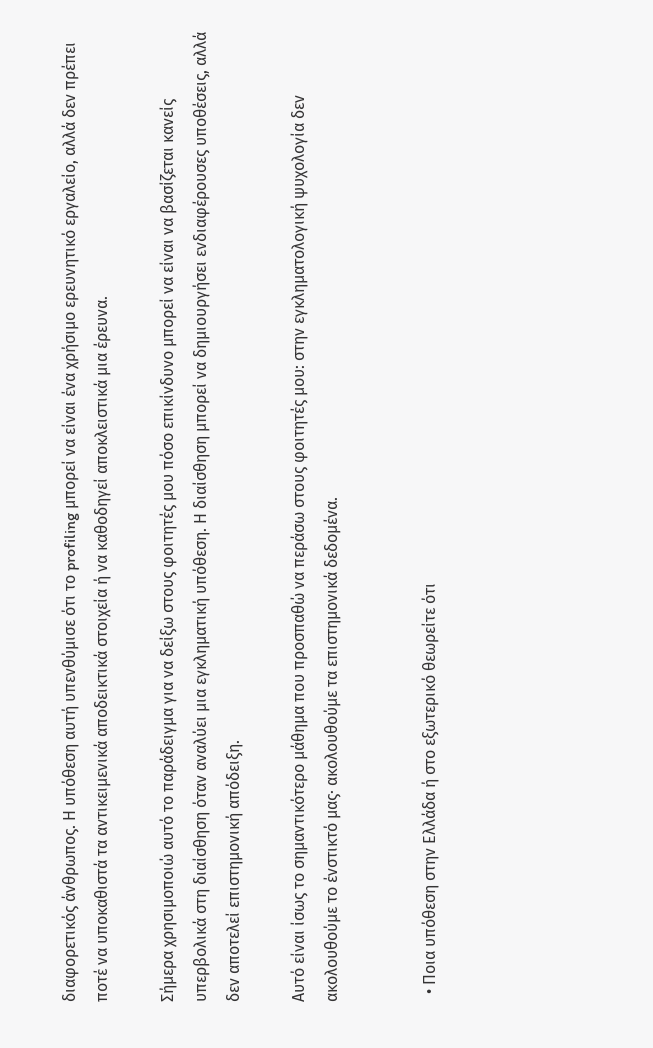διαφορετικός άνθρωπος. Η υπόθεση αυτή υπενθύμισε ότι το profiling μπορεί να είναι ένα χρήσιμο ερευνητικό εργαλείο, αλλά δεν πρέπει ποτέ να υποκαθιστά τα αντικειμενικά αποδεικτικά στοιχεία ή να καθοδηγεί αποκλειστικά μια έρευνα.

Σήμερα χρησιμοποιώ αυτό το παράδειγμα για να δείξω στους φοιτητές μου πόσο επικίνδυνο μπορεί να είναι να βασίζεται κανείς υπερβολικά στη διαίσθηση όταν αναλύει μια εγκληματική υπόθεση. Η διαίσθηση μπορεί να δημιουργήσει ενδιαφέρουσες υποθέσεις, αλλά δεν αποτελεί επιστημονική απόδειξη.

Αυτό είναι ίσως το σημαντικότερο μάθημα που προσπαθώ να περάσω στους φοιτητές μου: στην εγκληματολογική ψυχολογία δεν ακολουθούμε το ένστικτό μας· ακολουθούμε τα επιστημονικά δεδομένα.


  • Ποια υπόθεση στην Ελλάδα ή στο εξωτερικό θεωρείτε ότι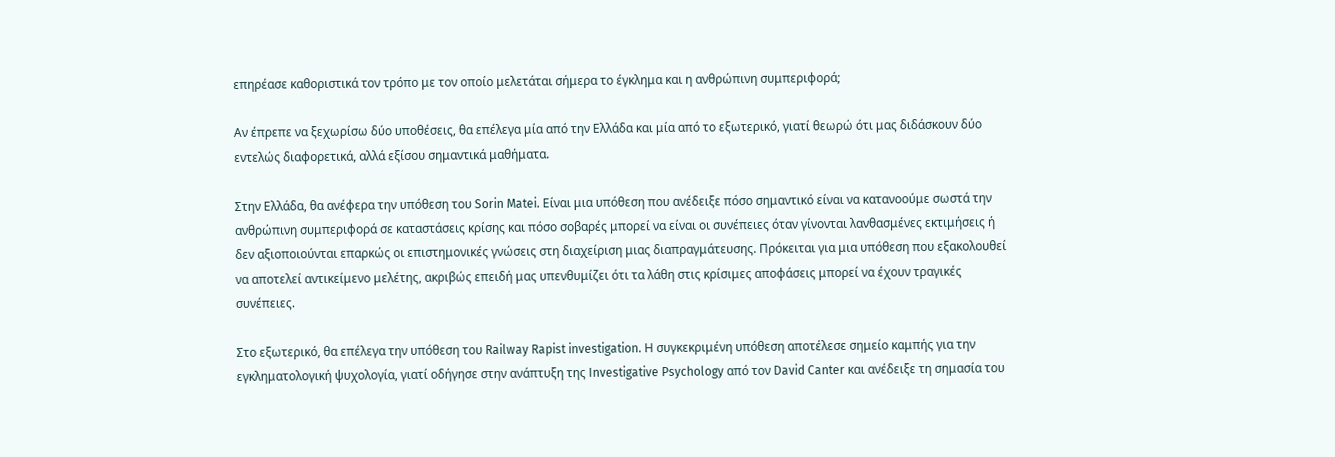επηρέασε καθοριστικά τον τρόπο με τον οποίο μελετάται σήμερα το έγκλημα και η ανθρώπινη συμπεριφορά;

Αν έπρεπε να ξεχωρίσω δύο υποθέσεις, θα επέλεγα μία από την Ελλάδα και μία από το εξωτερικό, γιατί θεωρώ ότι μας διδάσκουν δύο εντελώς διαφορετικά, αλλά εξίσου σημαντικά μαθήματα.

Στην Ελλάδα, θα ανέφερα την υπόθεση του Sorin Matei. Είναι μια υπόθεση που ανέδειξε πόσο σημαντικό είναι να κατανοούμε σωστά την ανθρώπινη συμπεριφορά σε καταστάσεις κρίσης και πόσο σοβαρές μπορεί να είναι οι συνέπειες όταν γίνονται λανθασμένες εκτιμήσεις ή δεν αξιοποιούνται επαρκώς οι επιστημονικές γνώσεις στη διαχείριση μιας διαπραγμάτευσης. Πρόκειται για μια υπόθεση που εξακολουθεί να αποτελεί αντικείμενο μελέτης, ακριβώς επειδή μας υπενθυμίζει ότι τα λάθη στις κρίσιμες αποφάσεις μπορεί να έχουν τραγικές συνέπειες.

Στο εξωτερικό, θα επέλεγα την υπόθεση του Railway Rapist investigation. Η συγκεκριμένη υπόθεση αποτέλεσε σημείο καμπής για την εγκληματολογική ψυχολογία, γιατί οδήγησε στην ανάπτυξη της Investigative Psychology από τον David Canter και ανέδειξε τη σημασία του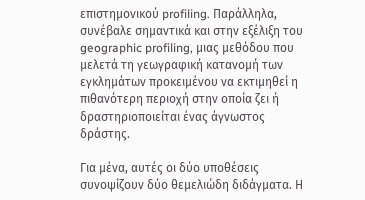επιστημονικού profiling. Παράλληλα, συνέβαλε σημαντικά και στην εξέλιξη του geographic profiling, μιας μεθόδου που μελετά τη γεωγραφική κατανομή των εγκλημάτων προκειμένου να εκτιμηθεί η πιθανότερη περιοχή στην οποία ζει ή δραστηριοποιείται ένας άγνωστος δράστης.

Για μένα, αυτές οι δύο υποθέσεις συνοψίζουν δύο θεμελιώδη διδάγματα. Η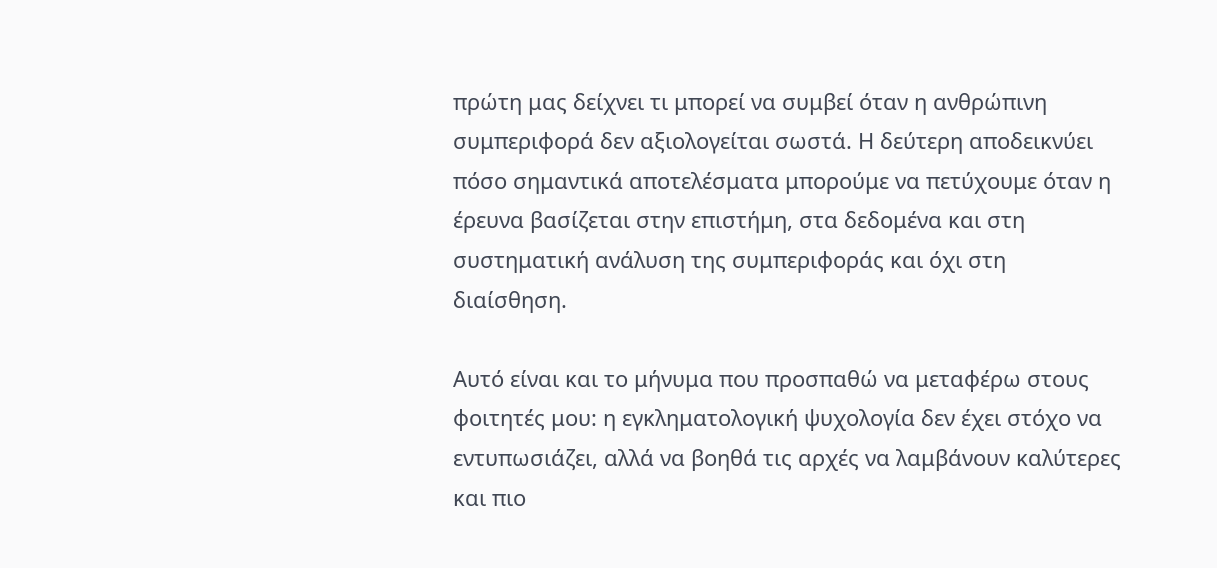πρώτη μας δείχνει τι μπορεί να συμβεί όταν η ανθρώπινη συμπεριφορά δεν αξιολογείται σωστά. Η δεύτερη αποδεικνύει πόσο σημαντικά αποτελέσματα μπορούμε να πετύχουμε όταν η έρευνα βασίζεται στην επιστήμη, στα δεδομένα και στη συστηματική ανάλυση της συμπεριφοράς και όχι στη διαίσθηση.

Αυτό είναι και το μήνυμα που προσπαθώ να μεταφέρω στους φοιτητές μου: η εγκληματολογική ψυχολογία δεν έχει στόχο να εντυπωσιάζει, αλλά να βοηθά τις αρχές να λαμβάνουν καλύτερες και πιο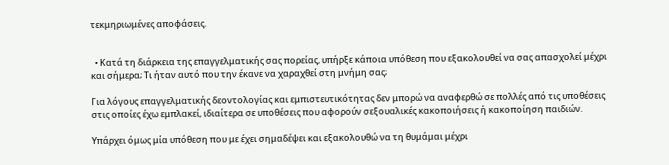τεκμηριωμένες αποφάσεις.


  • Κατά τη διάρκεια της επαγγελματικής σας πορείας, υπήρξε κάποια υπόθεση που εξακολουθεί να σας απασχολεί μέχρι και σήμερα; Τι ήταν αυτό που την έκανε να χαραχθεί στη μνήμη σας;

Για λόγους επαγγελματικής δεοντολογίας και εμπιστευτικότητας δεν μπορώ να αναφερθώ σε πολλές από τις υποθέσεις στις οποίες έχω εμπλακεί, ιδιαίτερα σε υποθέσεις που αφορούν σεξουαλικές κακοποιήσεις ή κακοποίηση παιδιών.

Υπάρχει όμως μία υπόθεση που με έχει σημαδέψει και εξακολουθώ να τη θυμάμαι μέχρι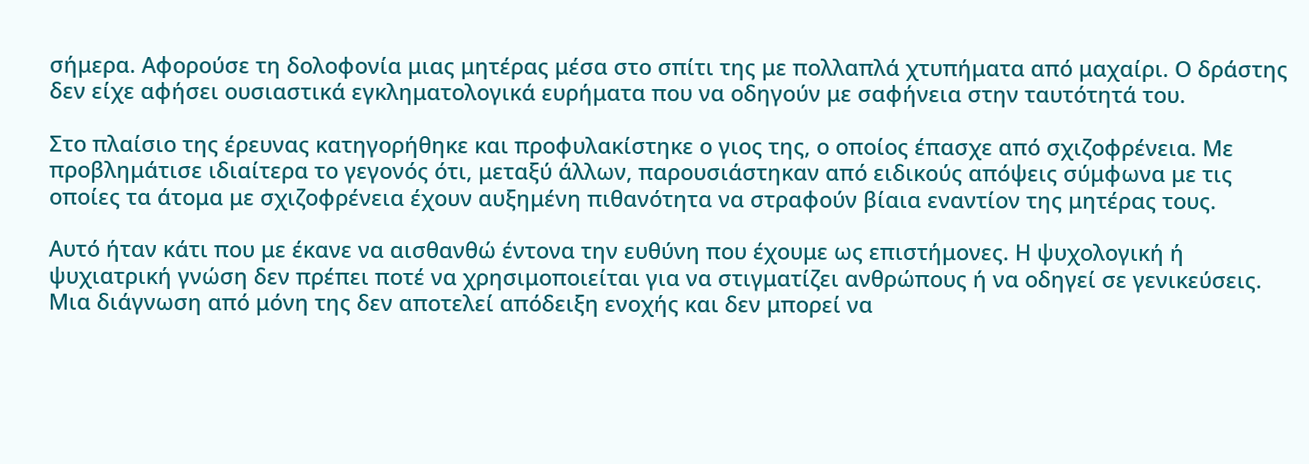σήμερα. Αφορούσε τη δολοφονία μιας μητέρας μέσα στο σπίτι της με πολλαπλά χτυπήματα από μαχαίρι. Ο δράστης δεν είχε αφήσει ουσιαστικά εγκληματολογικά ευρήματα που να οδηγούν με σαφήνεια στην ταυτότητά του.

Στο πλαίσιο της έρευνας κατηγορήθηκε και προφυλακίστηκε ο γιος της, ο οποίος έπασχε από σχιζοφρένεια. Με προβλημάτισε ιδιαίτερα το γεγονός ότι, μεταξύ άλλων, παρουσιάστηκαν από ειδικούς απόψεις σύμφωνα με τις οποίες τα άτομα με σχιζοφρένεια έχουν αυξημένη πιθανότητα να στραφούν βίαια εναντίον της μητέρας τους.

Αυτό ήταν κάτι που με έκανε να αισθανθώ έντονα την ευθύνη που έχουμε ως επιστήμονες. Η ψυχολογική ή ψυχιατρική γνώση δεν πρέπει ποτέ να χρησιμοποιείται για να στιγματίζει ανθρώπους ή να οδηγεί σε γενικεύσεις. Μια διάγνωση από μόνη της δεν αποτελεί απόδειξη ενοχής και δεν μπορεί να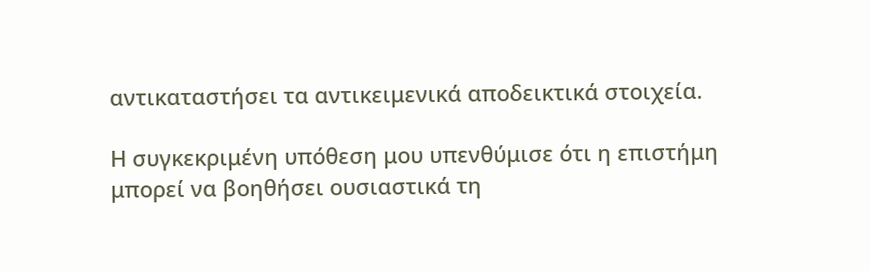αντικαταστήσει τα αντικειμενικά αποδεικτικά στοιχεία.

Η συγκεκριμένη υπόθεση μου υπενθύμισε ότι η επιστήμη μπορεί να βοηθήσει ουσιαστικά τη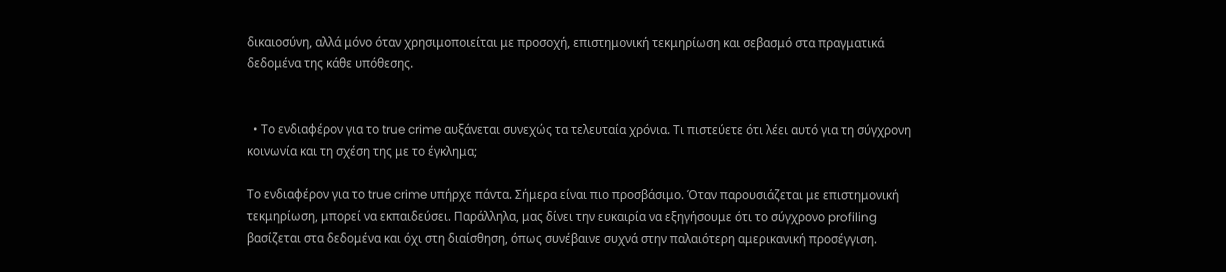δικαιοσύνη, αλλά μόνο όταν χρησιμοποιείται με προσοχή, επιστημονική τεκμηρίωση και σεβασμό στα πραγματικά δεδομένα της κάθε υπόθεσης.


  • Το ενδιαφέρον για το true crime αυξάνεται συνεχώς τα τελευταία χρόνια. Τι πιστεύετε ότι λέει αυτό για τη σύγχρονη κοινωνία και τη σχέση της με το έγκλημα;

Το ενδιαφέρον για το true crime υπήρχε πάντα. Σήμερα είναι πιο προσβάσιμο. Όταν παρουσιάζεται με επιστημονική τεκμηρίωση, μπορεί να εκπαιδεύσει. Παράλληλα, μας δίνει την ευκαιρία να εξηγήσουμε ότι το σύγχρονο profiling βασίζεται στα δεδομένα και όχι στη διαίσθηση, όπως συνέβαινε συχνά στην παλαιότερη αμερικανική προσέγγιση.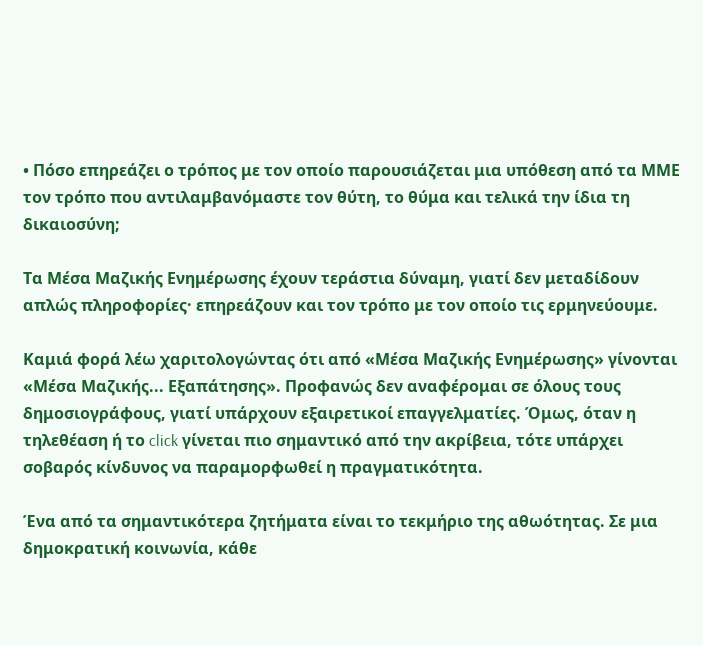• Πόσο επηρεάζει ο τρόπος με τον οποίο παρουσιάζεται μια υπόθεση από τα ΜΜΕ τον τρόπο που αντιλαμβανόμαστε τον θύτη, το θύμα και τελικά την ίδια τη δικαιοσύνη;

Τα Μέσα Μαζικής Ενημέρωσης έχουν τεράστια δύναμη, γιατί δεν μεταδίδουν απλώς πληροφορίες· επηρεάζουν και τον τρόπο με τον οποίο τις ερμηνεύουμε.

Καμιά φορά λέω χαριτολογώντας ότι από «Μέσα Μαζικής Ενημέρωσης» γίνονται «Μέσα Μαζικής... Εξαπάτησης». Προφανώς δεν αναφέρομαι σε όλους τους δημοσιογράφους, γιατί υπάρχουν εξαιρετικοί επαγγελματίες. Όμως, όταν η τηλεθέαση ή το click γίνεται πιο σημαντικό από την ακρίβεια, τότε υπάρχει σοβαρός κίνδυνος να παραμορφωθεί η πραγματικότητα.

Ένα από τα σημαντικότερα ζητήματα είναι το τεκμήριο της αθωότητας. Σε μια δημοκρατική κοινωνία, κάθε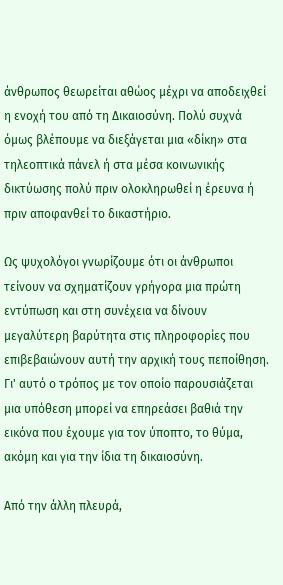άνθρωπος θεωρείται αθώος μέχρι να αποδειχθεί η ενοχή του από τη Δικαιοσύνη. Πολύ συχνά όμως βλέπουμε να διεξάγεται μια «δίκη» στα τηλεοπτικά πάνελ ή στα μέσα κοινωνικής δικτύωσης πολύ πριν ολοκληρωθεί η έρευνα ή πριν αποφανθεί το δικαστήριο.

Ως ψυχολόγοι γνωρίζουμε ότι οι άνθρωποι τείνουν να σχηματίζουν γρήγορα μια πρώτη εντύπωση και στη συνέχεια να δίνουν μεγαλύτερη βαρύτητα στις πληροφορίες που επιβεβαιώνουν αυτή την αρχική τους πεποίθηση. Γι' αυτό ο τρόπος με τον οποίο παρουσιάζεται μια υπόθεση μπορεί να επηρεάσει βαθιά την εικόνα που έχουμε για τον ύποπτο, το θύμα, ακόμη και για την ίδια τη δικαιοσύνη.

Από την άλλη πλευρά,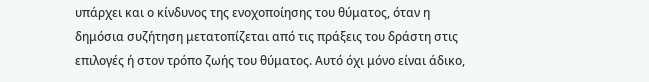υπάρχει και ο κίνδυνος της ενοχοποίησης του θύματος, όταν η δημόσια συζήτηση μετατοπίζεται από τις πράξεις του δράστη στις επιλογές ή στον τρόπο ζωής του θύματος. Αυτό όχι μόνο είναι άδικο,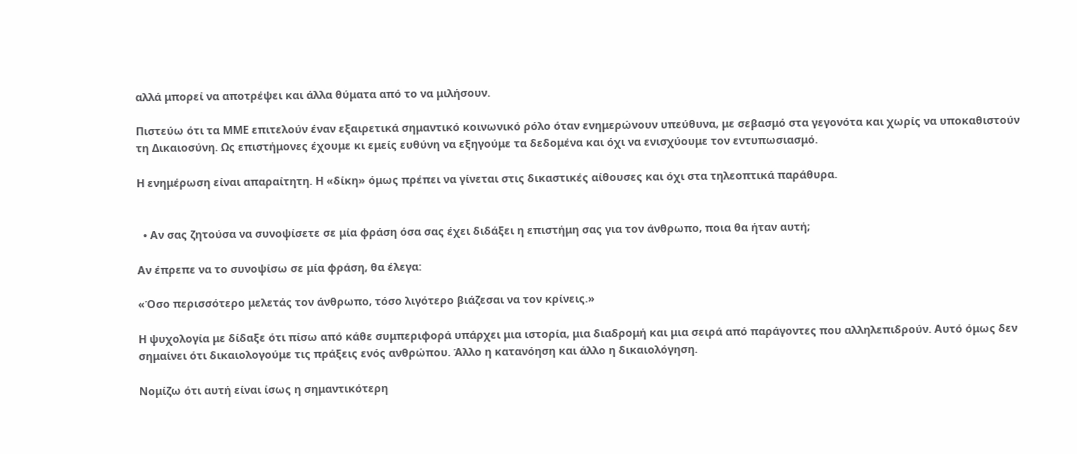αλλά μπορεί να αποτρέψει και άλλα θύματα από το να μιλήσουν.

Πιστεύω ότι τα ΜΜΕ επιτελούν έναν εξαιρετικά σημαντικό κοινωνικό ρόλο όταν ενημερώνουν υπεύθυνα, με σεβασμό στα γεγονότα και χωρίς να υποκαθιστούν τη Δικαιοσύνη. Ως επιστήμονες έχουμε κι εμείς ευθύνη να εξηγούμε τα δεδομένα και όχι να ενισχύουμε τον εντυπωσιασμό.

Η ενημέρωση είναι απαραίτητη. Η «δίκη» όμως πρέπει να γίνεται στις δικαστικές αίθουσες και όχι στα τηλεοπτικά παράθυρα.


  • Αν σας ζητούσα να συνοψίσετε σε μία φράση όσα σας έχει διδάξει η επιστήμη σας για τον άνθρωπο, ποια θα ήταν αυτή;

Αν έπρεπε να το συνοψίσω σε μία φράση, θα έλεγα:

«Όσο περισσότερο μελετάς τον άνθρωπο, τόσο λιγότερο βιάζεσαι να τον κρίνεις.»

Η ψυχολογία με δίδαξε ότι πίσω από κάθε συμπεριφορά υπάρχει μια ιστορία, μια διαδρομή και μια σειρά από παράγοντες που αλληλεπιδρούν. Αυτό όμως δεν σημαίνει ότι δικαιολογούμε τις πράξεις ενός ανθρώπου. Άλλο η κατανόηση και άλλο η δικαιολόγηση.

Νομίζω ότι αυτή είναι ίσως η σημαντικότερη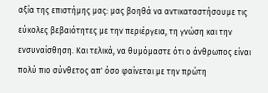αξία της επιστήμης μας: μας βοηθά να αντικαταστήσουμε τις εύκολες βεβαιότητες με την περιέργεια, τη γνώση και την ενσυναίσθηση. Και τελικά, να θυμόμαστε ότι ο άνθρωπος είναι πολύ πιο σύνθετος απ' όσο φαίνεται με την πρώτη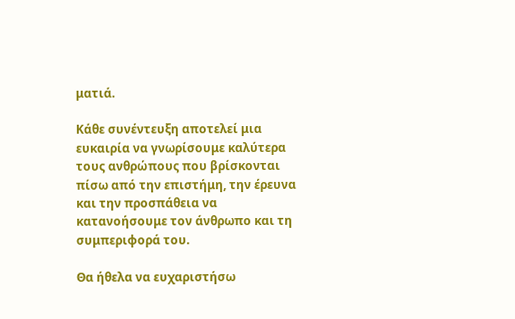ματιά.

Κάθε συνέντευξη αποτελεί μια ευκαιρία να γνωρίσουμε καλύτερα τους ανθρώπους που βρίσκονται πίσω από την επιστήμη, την έρευνα και την προσπάθεια να κατανοήσουμε τον άνθρωπο και τη συμπεριφορά του.

Θα ήθελα να ευχαριστήσω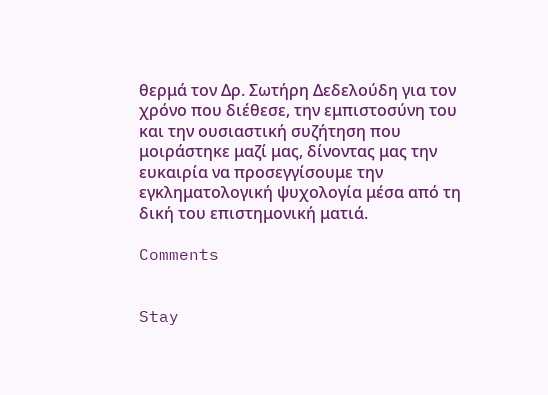θερμά τον Δρ. Σωτήρη Δεδελούδη για τον χρόνο που διέθεσε, την εμπιστοσύνη του και την ουσιαστική συζήτηση που μοιράστηκε μαζί μας, δίνοντας μας την ευκαιρία να προσεγγίσουμε την εγκληματολογική ψυχολογία μέσα από τη δική του επιστημονική ματιά.

Comments


Stay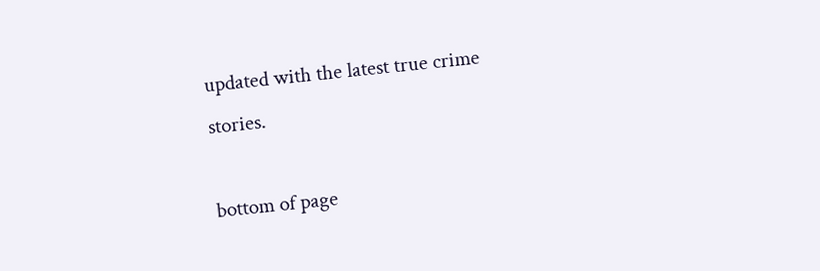updated with the latest true crime stories.

bottom of page